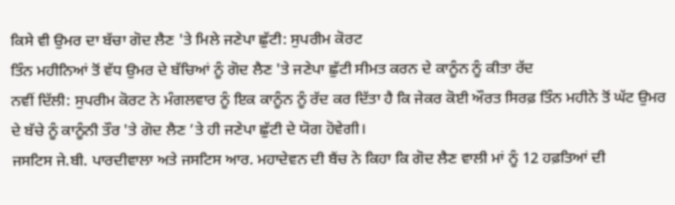ਕਿਸੇ ਵੀ ਉਮਰ ਦਾ ਬੱਚਾ ਗੋਦ ਲੈਣ 'ਤੇ ਮਿਲੇ ਜਣੇਪਾ ਛੁੱਟੀ: ਸੁਪਰੀਮ ਕੋਰਟ
ਤਿੰਨ ਮਹੀਨਿਆਂ ਤੋਂ ਵੱਧ ਉਮਰ ਦੇ ਬੱਚਿਆਂ ਨੂੰ ਗੋਦ ਲੈਣ 'ਤੇ ਜਣੇਪਾ ਛੁੱਟੀ ਸੀਮਤ ਕਰਨ ਦੇ ਕਾਨੂੰਨ ਨੂੰ ਕੀਤਾ ਰੱਦ
ਨਵੀਂ ਦਿੱਲੀ: ਸੁਪਰੀਮ ਕੋਰਟ ਨੇ ਮੰਗਲਵਾਰ ਨੂੰ ਇਕ ਕਾਨੂੰਨ ਨੂੰ ਰੱਦ ਕਰ ਦਿੱਤਾ ਹੈ ਕਿ ਜੇਕਰ ਕੋਈ ਔਰਤ ਸਿਰਫ਼ ਤਿੰਨ ਮਹੀਨੇ ਤੋਂ ਘੱਟ ਉਮਰ ਦੇ ਬੱਚੇ ਨੂੰ ਕਾਨੂੰਨੀ ਤੌਰ 'ਤੇ ਗੋਦ ਲੈਣ ’ਤੇ ਹੀ ਜਣੇਪਾ ਛੁੱਟੀ ਦੇ ਯੋਗ ਹੋਵੇਗੀ।
ਜਸਟਿਸ ਜੇ.ਬੀ. ਪਾਰਦੀਵਾਲਾ ਅਤੇ ਜਸਟਿਸ ਆਰ. ਮਹਾਦੇਵਨ ਦੀ ਬੈਂਚ ਨੇ ਕਿਹਾ ਕਿ ਗੋਦ ਲੈਣ ਵਾਲੀ ਮਾਂ ਨੂੰ 12 ਹਫ਼ਤਿਆਂ ਦੀ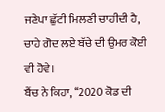ਜਣੇਪਾ ਛੁੱਟੀ ਮਿਲਣੀ ਚਾਹੀਦੀ ਹੈ, ਚਾਹੇ ਗੋਦ ਲਏ ਬੱਚੇ ਦੀ ਉਮਰ ਕੋਈ ਵੀ ਹੋਵੇ।
ਬੈਂਚ ਨੇ ਕਿਹਾ, ‘‘2020 ਕੋਡ ਦੀ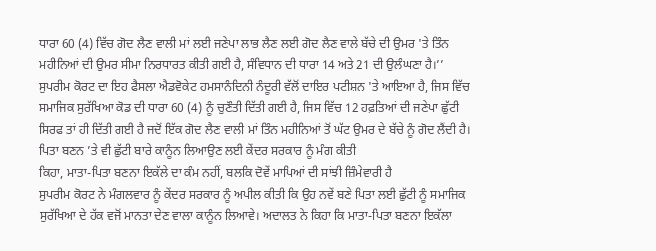ਧਾਰਾ 60 (4) ਵਿੱਚ ਗੋਦ ਲੈਣ ਵਾਲੀ ਮਾਂ ਲਈ ਜਣੇਪਾ ਲਾਭ ਲੈਣ ਲਈ ਗੋਦ ਲੈਣ ਵਾਲੇ ਬੱਚੇ ਦੀ ਉਮਰ 'ਤੇ ਤਿੰਨ ਮਹੀਨਿਆਂ ਦੀ ਉਮਰ ਸੀਮਾ ਨਿਰਧਾਰਤ ਕੀਤੀ ਗਈ ਹੈ, ਸੰਵਿਧਾਨ ਦੀ ਧਾਰਾ 14 ਅਤੇ 21 ਦੀ ਉਲੰਘਣਾ ਹੈ।’’
ਸੁਪਰੀਮ ਕੋਰਟ ਦਾ ਇਹ ਫੈਸਲਾ ਐਡਵੋਕੇਟ ਹਮਸਾਨੰਦਿਨੀ ਨੰਦੂਰੀ ਵੱਲੋਂ ਦਾਇਰ ਪਟੀਸ਼ਨ 'ਤੇ ਆਇਆ ਹੈ, ਜਿਸ ਵਿੱਚ ਸਮਾਜਿਕ ਸੁਰੱਖਿਆ ਕੋਡ ਦੀ ਧਾਰਾ 60 (4) ਨੂੰ ਚੁਣੌਤੀ ਦਿੱਤੀ ਗਈ ਹੈ, ਜਿਸ ਵਿੱਚ 12 ਹਫ਼ਤਿਆਂ ਦੀ ਜਣੇਪਾ ਛੁੱਟੀ ਸਿਰਫ ਤਾਂ ਹੀ ਦਿੱਤੀ ਗਈ ਹੈ ਜਦੋਂ ਇੱਕ ਗੋਦ ਲੈਣ ਵਾਲੀ ਮਾਂ ਤਿੰਨ ਮਹੀਨਿਆਂ ਤੋਂ ਘੱਟ ਉਮਰ ਦੇ ਬੱਚੇ ਨੂੰ ਗੋਦ ਲੈਂਦੀ ਹੈ।
ਪਿਤਾ ਬਣਨ ’ਤੇ ਵੀ ਛੁੱਟੀ ਬਾਰੇ ਕਾਨੂੰਨ ਲਿਆਉਣ ਲਈ ਕੇਂਦਰ ਸਰਕਾਰ ਨੂੰ ਮੰਗ ਕੀਤੀ
ਕਿਹਾ, ਮਾਤਾ-ਪਿਤਾ ਬਣਨਾ ਇਕੱਲੇ ਦਾ ਕੰਮ ਨਹੀਂ, ਬਲਕਿ ਦੋਵੇਂ ਮਾਪਿਆਂ ਦੀ ਸਾਂਝੀ ਜ਼ਿੰਮੇਵਾਰੀ ਹੈ
ਸੁਪਰੀਮ ਕੋਰਟ ਨੇ ਮੰਗਲਵਾਰ ਨੂੰ ਕੇਂਦਰ ਸਰਕਾਰ ਨੂੰ ਅਪੀਲ ਕੀਤੀ ਕਿ ਉਹ ਨਵੇਂ ਬਣੇ ਪਿਤਾ ਲਈ ਛੁੱਟੀ ਨੂੰ ਸਮਾਜਿਕ ਸੁਰੱਖਿਆ ਦੇ ਹੱਕ ਵਜੋਂ ਮਾਨਤਾ ਦੇਣ ਵਾਲਾ ਕਾਨੂੰਨ ਲਿਆਵੇ। ਅਦਾਲਤ ਨੇ ਕਿਹਾ ਕਿ ਮਾਤਾ-ਪਿਤਾ ਬਣਨਾ ਇਕੱਲਾ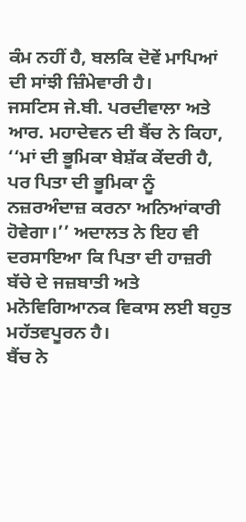ਕੰਮ ਨਹੀਂ ਹੈ, ਬਲਕਿ ਦੋਵੇਂ ਮਾਪਿਆਂ ਦੀ ਸਾਂਝੀ ਜ਼ਿੰਮੇਵਾਰੀ ਹੈ।
ਜਸਟਿਸ ਜੇ.ਬੀ. ਪਰਦੀਵਾਲਾ ਅਤੇ ਆਰ. ਮਹਾਦੇਵਨ ਦੀ ਬੈਂਚ ਨੇ ਕਿਹਾ, ‘‘ਮਾਂ ਦੀ ਭੂਮਿਕਾ ਬੇਸ਼ੱਕ ਕੇਂਦਰੀ ਹੈ, ਪਰ ਪਿਤਾ ਦੀ ਭੂਮਿਕਾ ਨੂੰ ਨਜ਼ਰਅੰਦਾਜ਼ ਕਰਨਾ ਅਨਿਆਂਕਾਰੀ ਹੋਵੇਗਾ।’’ ਅਦਾਲਤ ਨੇ ਇਹ ਵੀ ਦਰਸਾਇਆ ਕਿ ਪਿਤਾ ਦੀ ਹਾਜ਼ਰੀ ਬੱਚੇ ਦੇ ਜਜ਼ਬਾਤੀ ਅਤੇ ਮਨੋਵਿਗਿਆਨਕ ਵਿਕਾਸ ਲਈ ਬਹੁਤ ਮਹੱਤਵਪੂਰਨ ਹੈ।
ਬੈਂਚ ਨੇ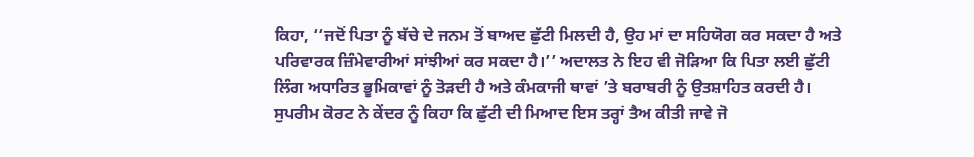ਕਿਹਾ, ‘‘ਜਦੋਂ ਪਿਤਾ ਨੂੰ ਬੱਚੇ ਦੇ ਜਨਮ ਤੋਂ ਬਾਅਦ ਛੁੱਟੀ ਮਿਲਦੀ ਹੈ, ਉਹ ਮਾਂ ਦਾ ਸਹਿਯੋਗ ਕਰ ਸਕਦਾ ਹੈ ਅਤੇ ਪਰਿਵਾਰਕ ਜ਼ਿੰਮੇਵਾਰੀਆਂ ਸਾਂਝੀਆਂ ਕਰ ਸਕਦਾ ਹੈ।’’ ਅਦਾਲਤ ਨੇ ਇਹ ਵੀ ਜੋੜਿਆ ਕਿ ਪਿਤਾ ਲਈ ਛੁੱਟੀ ਲਿੰਗ ਅਧਾਰਿਤ ਭੂਮਿਕਾਵਾਂ ਨੂੰ ਤੋੜਦੀ ਹੈ ਅਤੇ ਕੰਮਕਾਜੀ ਥਾਵਾਂ ’ਤੇ ਬਰਾਬਰੀ ਨੂੰ ਉਤਸ਼ਾਹਿਤ ਕਰਦੀ ਹੈ।
ਸੁਪਰੀਮ ਕੋਰਟ ਨੇ ਕੇਂਦਰ ਨੂੰ ਕਿਹਾ ਕਿ ਛੁੱਟੀ ਦੀ ਮਿਆਦ ਇਸ ਤਰ੍ਹਾਂ ਤੈਅ ਕੀਤੀ ਜਾਵੇ ਜੋ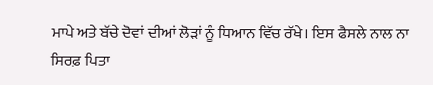ਮਾਪੇ ਅਤੇ ਬੱਚੇ ਦੋਵਾਂ ਦੀਆਂ ਲੋੜਾਂ ਨੂੰ ਧਿਆਨ ਵਿੱਚ ਰੱਖੇ। ਇਸ ਫੈਸਲੇ ਨਾਲ ਨਾ ਸਿਰਫ਼ ਪਿਤਾ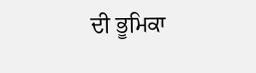ਦੀ ਭੂਮਿਕਾ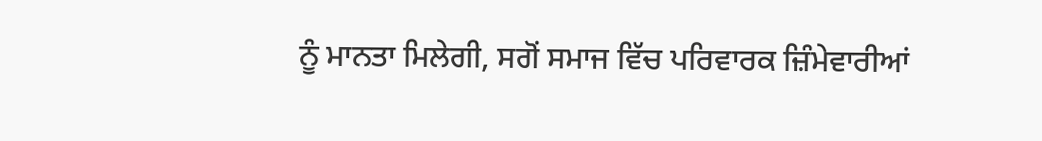ਨੂੰ ਮਾਨਤਾ ਮਿਲੇਗੀ, ਸਗੋਂ ਸਮਾਜ ਵਿੱਚ ਪਰਿਵਾਰਕ ਜ਼ਿੰਮੇਵਾਰੀਆਂ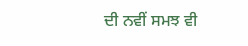ਦੀ ਨਵੀਂ ਸਮਝ ਵੀ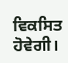ਵਿਕਸਿਤ ਹੋਵੇਗੀ।